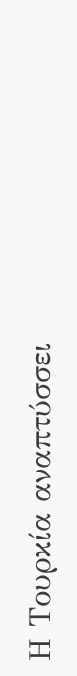Η Τουρκία αναπτύσσει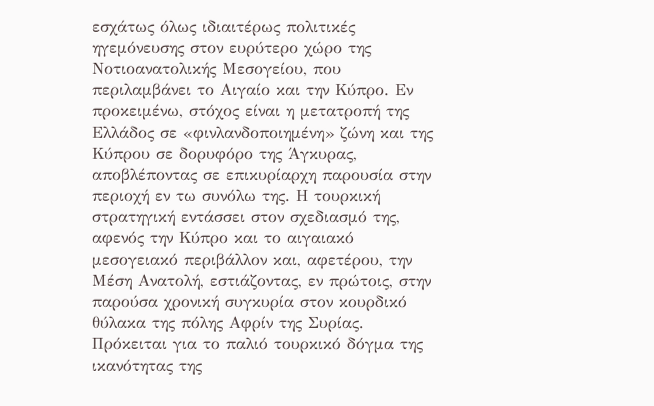εσχάτως όλως ιδιαιτέρως πολιτικές ηγεμόνευσης στον ευρύτερο χώρο της Νοτιοανατολικής Μεσογείου, που περιλαμβάνει το Αιγαίο και την Κύπρο. Εν προκειμένω, στόχος είναι η μετατροπή της Ελλάδος σε «φινλανδοποιημένη» ζώνη και της Κύπρου σε δορυφόρο της Άγκυρας, αποβλέποντας σε επικυρίαρχη παρουσία στην περιοχή εν τω συνόλω της. Η τουρκική στρατηγική εντάσσει στον σχεδιασμό της, αφενός την Κύπρο και το αιγαιακό μεσογειακό περιβάλλον και, αφετέρου, την Μέση Ανατολή, εστιάζοντας, εν πρώτοις, στην παρούσα χρονική συγκυρία στον κουρδικό θύλακα της πόλης Αφρίν της Συρίας.
Πρόκειται για το παλιό τουρκικό δόγμα της ικανότητας της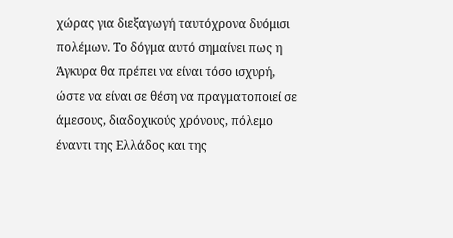χώρας για διεξαγωγή ταυτόχρονα δυόμισι πολέμων. Το δόγμα αυτό σημαίνει πως η Άγκυρα θα πρέπει να είναι τόσο ισχυρή, ώστε να είναι σε θέση να πραγματοποιεί σε άμεσους, διαδοχικούς χρόνους, πόλεμο έναντι της Ελλάδος και της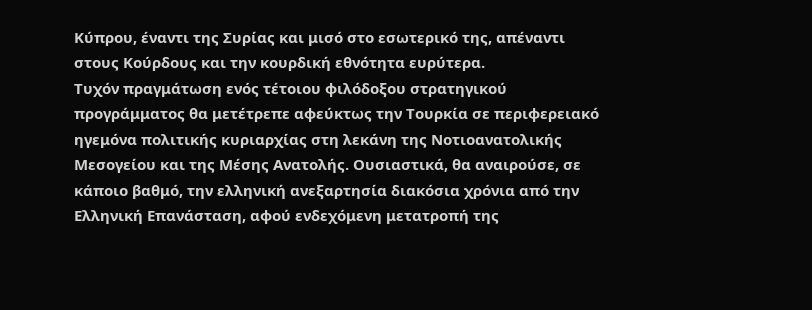Κύπρου, έναντι της Συρίας και μισό στο εσωτερικό της, απέναντι στους Κούρδους και την κουρδική εθνότητα ευρύτερα.
Τυχόν πραγμάτωση ενός τέτοιου φιλόδοξου στρατηγικού προγράμματος θα μετέτρεπε αφεύκτως την Τουρκία σε περιφερειακό ηγεμόνα πολιτικής κυριαρχίας στη λεκάνη της Νοτιοανατολικής Μεσογείου και της Μέσης Ανατολής. Ουσιαστικά, θα αναιρούσε, σε κάποιο βαθμό, την ελληνική ανεξαρτησία διακόσια χρόνια από την Ελληνική Επανάσταση, αφού ενδεχόμενη μετατροπή της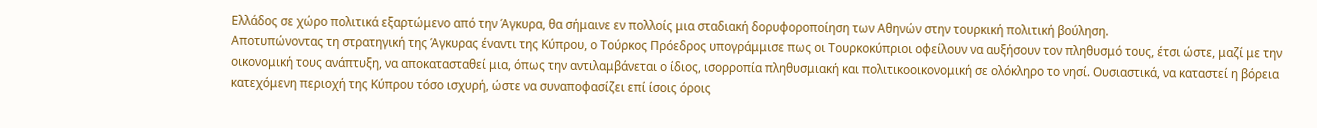Ελλάδος σε χώρο πολιτικά εξαρτώμενο από την Άγκυρα, θα σήμαινε εν πολλοίς μια σταδιακή δορυφοροποίηση των Αθηνών στην τουρκική πολιτική βούληση.
Αποτυπώνοντας τη στρατηγική της Άγκυρας έναντι της Κύπρου, ο Τούρκος Πρόεδρος υπογράμμισε πως οι Τουρκοκύπριοι οφείλουν να αυξήσουν τον πληθυσμό τους, έτσι ώστε, μαζί με την οικονομική τους ανάπτυξη, να αποκατασταθεί μια, όπως την αντιλαμβάνεται ο ίδιος, ισορροπία πληθυσμιακή και πολιτικοοικονομική σε ολόκληρο το νησί. Ουσιαστικά, να καταστεί η βόρεια κατεχόμενη περιοχή της Κύπρου τόσο ισχυρή, ώστε να συναποφασίζει επί ίσοις όροις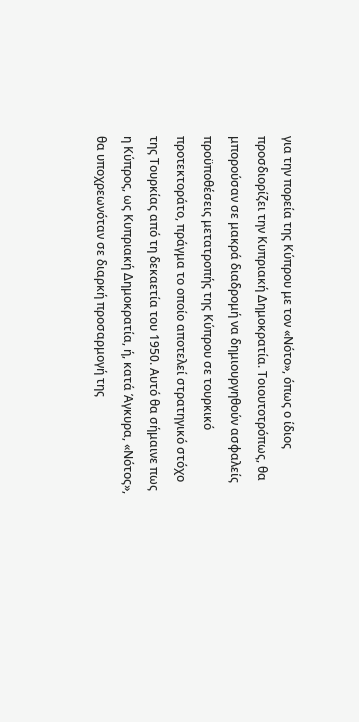για την πορεία της Κύπρου με τον «Νότο», όπως ο ίδιος προσδιορίζει την Κυπριακή Δημοκρατία. Τοιουτοτρόπως, θα μπορούσαν σε μακρά διαδρομή να δημιουργηθούν ασφαλείς προϋποθέσεις μετατροπής της Κύπρου σε τουρκικό προτεκτοράτο, πράγμα το οποίο αποτελεί στρατηγικό στόχο της Τουρκίας από τη δεκαετία του 1950. Αυτό θα σήμαινε πως η Κύπρος, ως Κυπριακή Δημοκρατία, ή, κατά Άγκυρα, «Νότος», θα υποχρεωνόταν σε διαρκή προσαρμογή της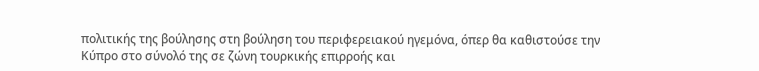πολιτικής της βούλησης στη βούληση του περιφερειακού ηγεμόνα, όπερ θα καθιστούσε την Κύπρο στο σύνολό της σε ζώνη τουρκικής επιρροής και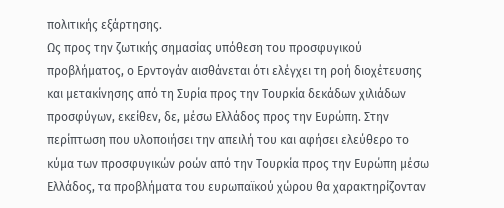πολιτικής εξάρτησης.
Ως προς την ζωτικής σημασίας υπόθεση του προσφυγικού προβλήματος, ο Ερντογάν αισθάνεται ότι ελέγχει τη ροή διοχέτευσης και μετακίνησης από τη Συρία προς την Τουρκία δεκάδων χιλιάδων προσφύγων, εκείθεν, δε, μέσω Ελλάδος προς την Ευρώπη. Στην περίπτωση που υλοποιήσει την απειλή του και αφήσει ελεύθερο το κύμα των προσφυγικών ροών από την Τουρκία προς την Ευρώπη μέσω Ελλάδος, τα προβλήματα του ευρωπαϊκού χώρου θα χαρακτηρίζονταν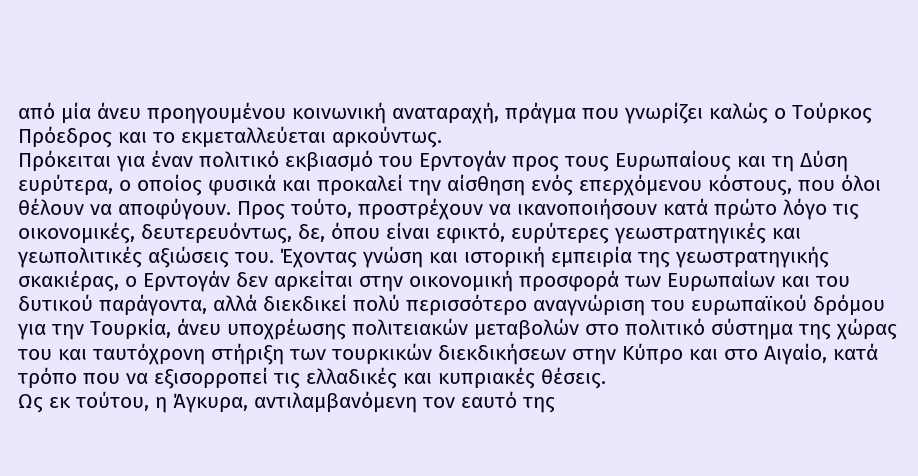από μία άνευ προηγουμένου κοινωνική αναταραχή, πράγμα που γνωρίζει καλώς ο Τούρκος Πρόεδρος και το εκμεταλλεύεται αρκούντως.
Πρόκειται για έναν πολιτικό εκβιασμό του Ερντογάν προς τους Ευρωπαίους και τη Δύση ευρύτερα, ο οποίος φυσικά και προκαλεί την αίσθηση ενός επερχόμενου κόστους, που όλοι θέλουν να αποφύγουν. Προς τούτο, προστρέχουν να ικανοποιήσουν κατά πρώτο λόγο τις οικονομικές, δευτερευόντως, δε, όπου είναι εφικτό, ευρύτερες γεωστρατηγικές και γεωπολιτικές αξιώσεις του. Έχοντας γνώση και ιστορική εμπειρία της γεωστρατηγικής σκακιέρας, ο Ερντογάν δεν αρκείται στην οικονομική προσφορά των Ευρωπαίων και του δυτικού παράγοντα, αλλά διεκδικεί πολύ περισσότερο αναγνώριση του ευρωπαϊκού δρόμου για την Τουρκία, άνευ υποχρέωσης πολιτειακών μεταβολών στο πολιτικό σύστημα της χώρας του και ταυτόχρονη στήριξη των τουρκικών διεκδικήσεων στην Κύπρο και στο Αιγαίο, κατά τρόπο που να εξισορροπεί τις ελλαδικές και κυπριακές θέσεις.
Ως εκ τούτου, η Άγκυρα, αντιλαμβανόμενη τον εαυτό της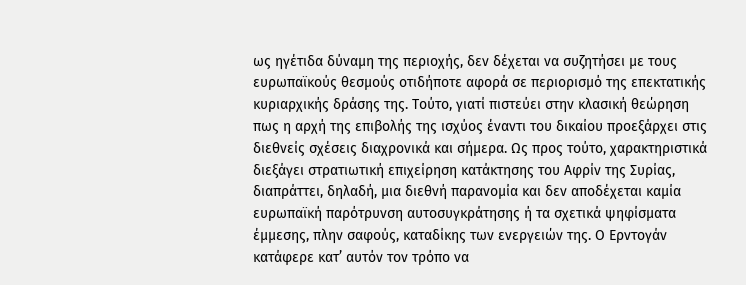ως ηγέτιδα δύναμη της περιοχής, δεν δέχεται να συζητήσει με τους ευρωπαϊκούς θεσμούς οτιδήποτε αφορά σε περιορισμό της επεκτατικής κυριαρχικής δράσης της. Τούτο, γιατί πιστεύει στην κλασική θεώρηση πως η αρχή της επιβολής της ισχύος έναντι του δικαίου προεξάρχει στις διεθνείς σχέσεις διαχρονικά και σήμερα. Ως προς τούτο, χαρακτηριστικά διεξάγει στρατιωτική επιχείρηση κατάκτησης του Αφρίν της Συρίας, διαπράττει, δηλαδή, μια διεθνή παρανομία και δεν αποδέχεται καμία ευρωπαϊκή παρότρυνση αυτοσυγκράτησης ή τα σχετικά ψηφίσματα έμμεσης, πλην σαφούς, καταδίκης των ενεργειών της. Ο Ερντογάν κατάφερε κατ’ αυτόν τον τρόπο να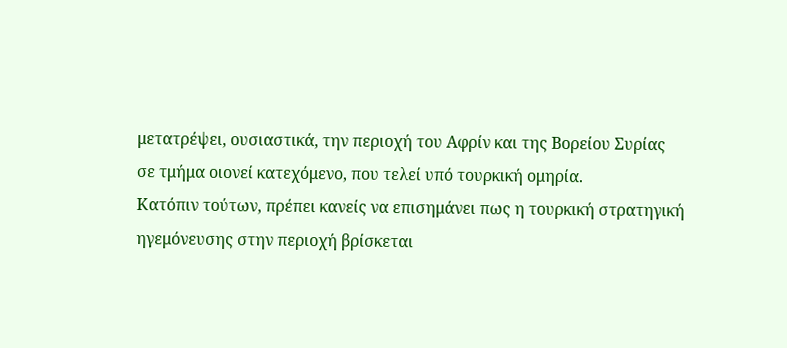μετατρέψει, ουσιαστικά, την περιοχή του Αφρίν και της Βορείου Συρίας σε τμήμα οιονεί κατεχόμενο, που τελεί υπό τουρκική ομηρία.
Κατόπιν τούτων, πρέπει κανείς να επισημάνει πως η τουρκική στρατηγική ηγεμόνευσης στην περιοχή βρίσκεται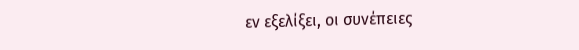εν εξελίξει, οι συνέπειες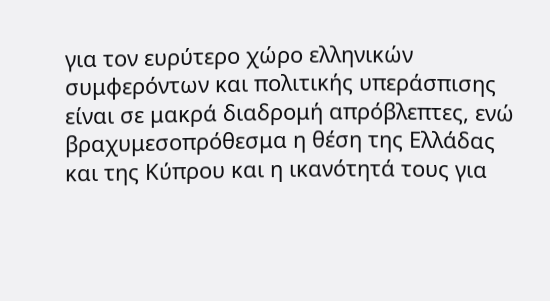για τον ευρύτερο χώρο ελληνικών συμφερόντων και πολιτικής υπεράσπισης είναι σε μακρά διαδρομή απρόβλεπτες, ενώ βραχυμεσοπρόθεσμα η θέση της Ελλάδας και της Κύπρου και η ικανότητά τους για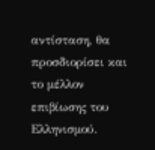αντίσταση, θα προσδιορίσει και το μέλλον επιβίωσης του Ελληνισμού.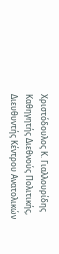Χριστόδουλος Κ. Γιαλλουρίδης
Καθηγητής Διεθνούς Πολιτικής,
Διευθυντής Κέντρου Ανατολικών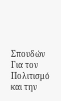Σπουδών
Για τον Πολιτισμό και την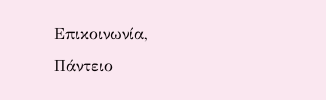Επικοινωνία,
Πάντειο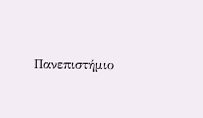Πανεπιστήμιο